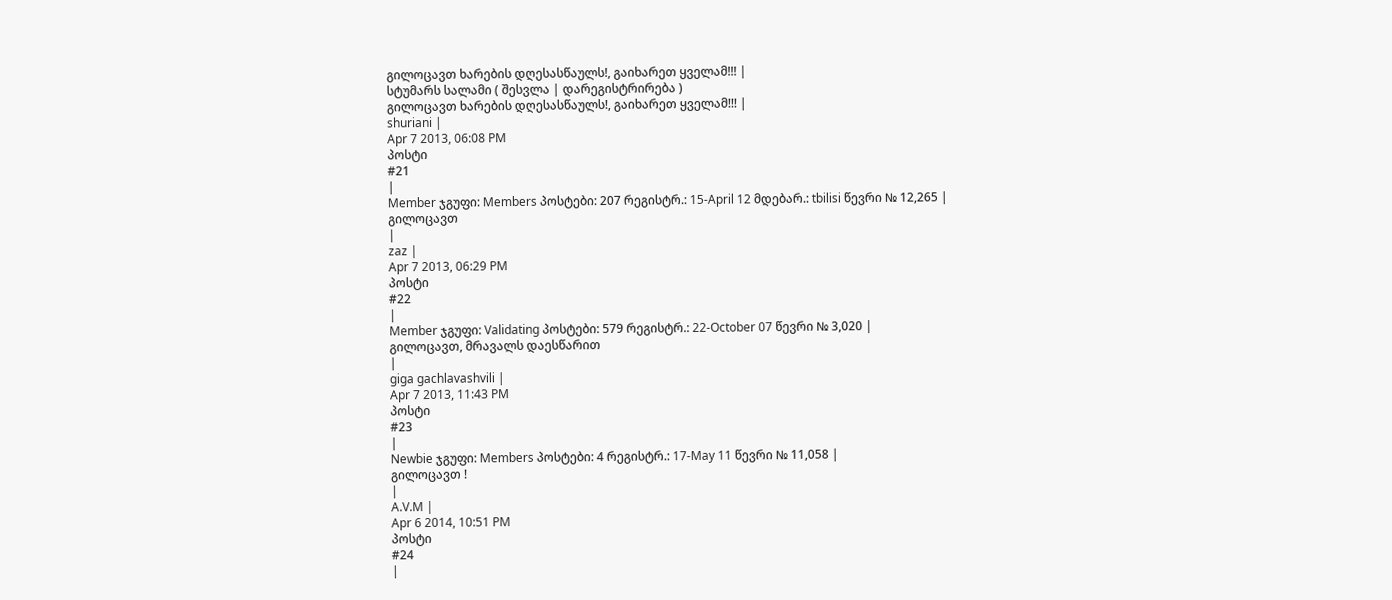გილოცავთ ხარების დღესასწაულს!, გაიხარეთ ყველამ!!! |
სტუმარს სალამი ( შესვლა | დარეგისტრირება )
გილოცავთ ხარების დღესასწაულს!, გაიხარეთ ყველამ!!! |
shuriani |
Apr 7 2013, 06:08 PM
პოსტი
#21
|
Member ჯგუფი: Members პოსტები: 207 რეგისტრ.: 15-April 12 მდებარ.: tbilisi წევრი № 12,265 |
გილოცავთ
|
zaz |
Apr 7 2013, 06:29 PM
პოსტი
#22
|
Member ჯგუფი: Validating პოსტები: 579 რეგისტრ.: 22-October 07 წევრი № 3,020 |
გილოცავთ, მრავალს დაესწარით
|
giga gachlavashvili |
Apr 7 2013, 11:43 PM
პოსტი
#23
|
Newbie ჯგუფი: Members პოსტები: 4 რეგისტრ.: 17-May 11 წევრი № 11,058 |
გილოცავთ !
|
A.V.M |
Apr 6 2014, 10:51 PM
პოსტი
#24
|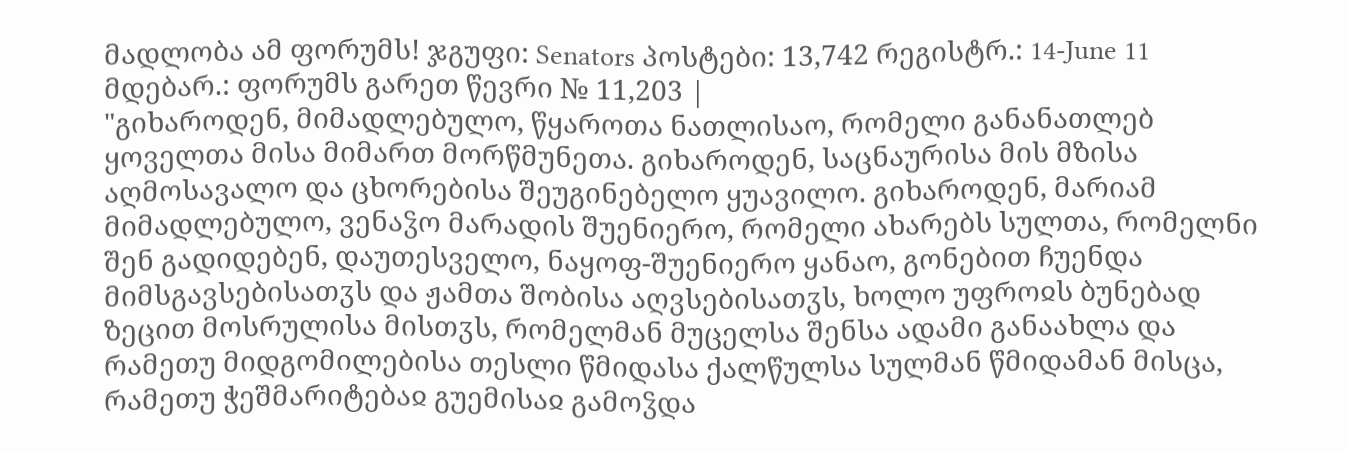მადლობა ამ ფორუმს! ჯგუფი: Senators პოსტები: 13,742 რეგისტრ.: 14-June 11 მდებარ.: ფორუმს გარეთ წევრი № 11,203 |
"გიხაროდენ, მიმადლებულო, წყაროთა ნათლისაო, რომელი განანათლებ ყოველთა მისა მიმართ მორწმუნეთა. გიხაროდენ, საცნაურისა მის მზისა აღმოსავალო და ცხორებისა შეუგინებელო ყუავილო. გიხაროდენ, მარიამ მიმადლებულო, ვენაჴო მარადის შუენიერო, რომელი ახარებს სულთა, რომელნი შენ გადიდებენ, დაუთესველო, ნაყოფ-შუენიერო ყანაო, გონებით ჩუენდა მიმსგავსებისათჳს და ჟამთა შობისა აღვსებისათჳს, ხოლო უფროჲს ბუნებად ზეცით მოსრულისა მისთჳს, რომელმან მუცელსა შენსა ადამი განაახლა და რამეთუ მიდგომილებისა თესლი წმიდასა ქალწულსა სულმან წმიდამან მისცა, რამეთუ ჭეშმარიტებაჲ გუემისაჲ გამოჴდა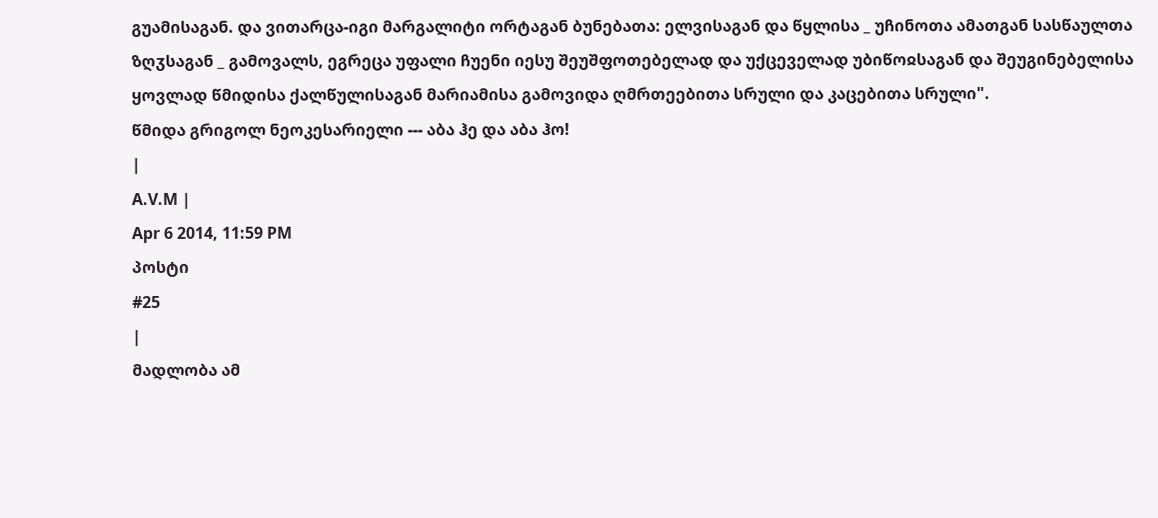გუამისაგან. და ვითარცა-იგი მარგალიტი ორტაგან ბუნებათა: ელვისაგან და წყლისა _ უჩინოთა ამათგან სასწაულთა ზღჳსაგან _ გამოვალს, ეგრეცა უფალი ჩუენი იესუ შეუშფოთებელად და უქცეველად უბიწოჲსაგან და შეუგინებელისა ყოვლად წმიდისა ქალწულისაგან მარიამისა გამოვიდა ღმრთეებითა სრული და კაცებითა სრული".
წმიდა გრიგოლ ნეოკესარიელი --- აბა ჰე და აბა ჰო!
|
A.V.M |
Apr 6 2014, 11:59 PM
პოსტი
#25
|
მადლობა ამ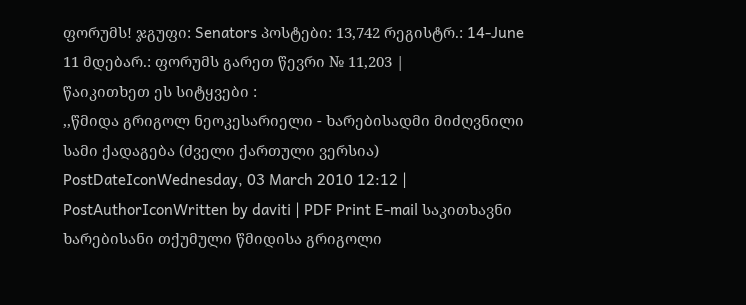ფორუმს! ჯგუფი: Senators პოსტები: 13,742 რეგისტრ.: 14-June 11 მდებარ.: ფორუმს გარეთ წევრი № 11,203 |
წაიკითხეთ ეს სიტყვები :
,,წმიდა გრიგოლ ნეოკესარიელი - ხარებისადმი მიძღვნილი სამი ქადაგება (ძველი ქართული ვერსია) PostDateIconWednesday, 03 March 2010 12:12 | PostAuthorIconWritten by daviti | PDF Print E-mail საკითხავნი ხარებისანი თქუმული წმიდისა გრიგოლი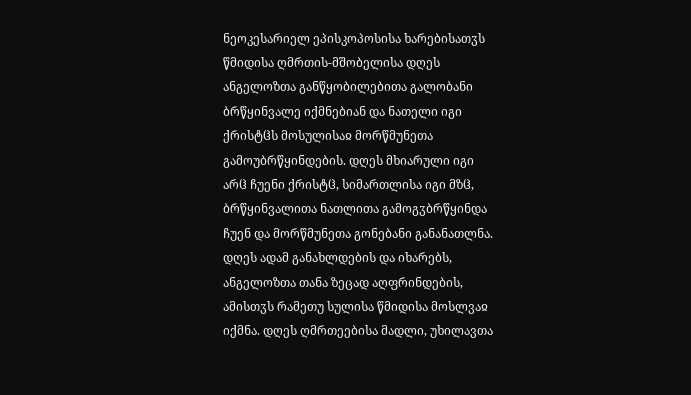ნეოკესარიელ ეპისკოპოსისა ხარებისათჳს წმიდისა ღმრთის-მშობელისა დღეს ანგელოზთა განწყობილებითა გალობანი ბრწყინვალე იქმნებიან და ნათელი იგი ქრისტჱს მოსულისაჲ მორწმუნეთა გამოუბრწყინდების. დღეს მხიარული იგი არჱ ჩუენი ქრისტჱ, სიმართლისა იგი მზჱ, ბრწყინვალითა ნათლითა გამოგჳბრწყინდა ჩუენ და მორწმუნეთა გონებანი განანათლნა. დღეს ადამ განახლდების და იხარებს, ანგელოზთა თანა ზეცად აღფრინდების, ამისთჳს რამეთუ სულისა წმიდისა მოსლვაჲ იქმნა. დღეს ღმრთეებისა მადლი, უხილავთა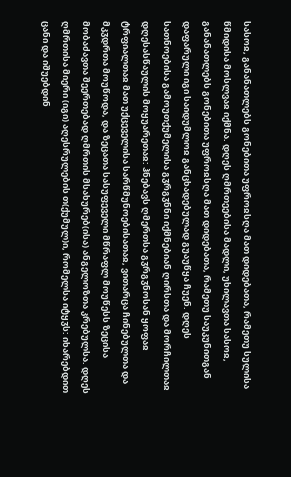სასოჲ, განანათლებს გონებითა უფროჲსღა მათ დიდებათა, რამეთუ სულისა წმიდისა მოსლვაჲ იქმნა. დღეს ღმრთეებისა მადლი, უხილავთა სასოჲ, განანათლებს გონებითა უფროჲსღა მათ დიდებათა, რამეთუ საუკუნითგან დაფარული იგი საიდუმლოჲ განცხადებულად გუაუწყა ჩუენ. დღეს სათნოებისა გამოუთქუმელისა გჳრგჳნნი იქმნებიან ღირსთა და მორჩილთაჲ დღესასწაულის მოყუარეთაჲ: ჰნებავს ღმერთსა გჳრგჳნოსან ყოფაჲ ტრფიალთაჲ მათ უქცეველისა სარწმუნოებისათაჲ, ვითარცა ჩინებულთა და მკჳდრთა მოუწოდა, და ზეცათა სასუფეველი მწრაფლ მოუწესს ზეცისა მობაძავთა შეერთებად ღმრთის მსახურებ(ისა) ანგელოზთა კრებულსა. დღეს ღმრთისა მიერი (იგი) აღესრულების თ(ქუმულ)ი, რომელსა იტყჳს: იხარებდით ცანი და იშუებდინ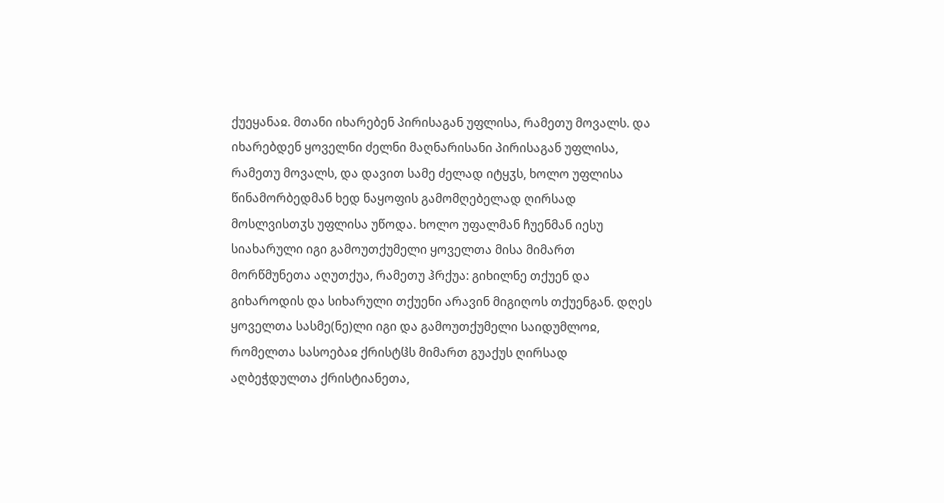ქუეყანაჲ. მთანი იხარებენ პირისაგან უფლისა, რამეთუ მოვალს. და იხარებდენ ყოველნი ძელნი მაღნარისანი პირისაგან უფლისა, რამეთუ მოვალს, და დავით სამე ძელად იტყჳს, ხოლო უფლისა წინამორბედმან ხედ ნაყოფის გამომღებელად ღირსად მოსლვისთჳს უფლისა უწოდა. ხოლო უფალმან ჩუენმან იესუ სიახარული იგი გამოუთქუმელი ყოველთა მისა მიმართ მორწმუნეთა აღუთქუა, რამეთუ ჰრქუა: გიხილნე თქუენ და გიხაროდის და სიხარული თქუენი არავინ მიგიღოს თქუენგან. დღეს ყოველთა სასმე(ნე)ლი იგი და გამოუთქუმელი საიდუმლოჲ, რომელთა სასოებაჲ ქრისტჱს მიმართ გუაქუს ღირსად აღბეჭდულთა ქრისტიანეთა,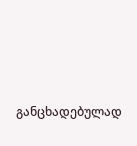განცხადებულად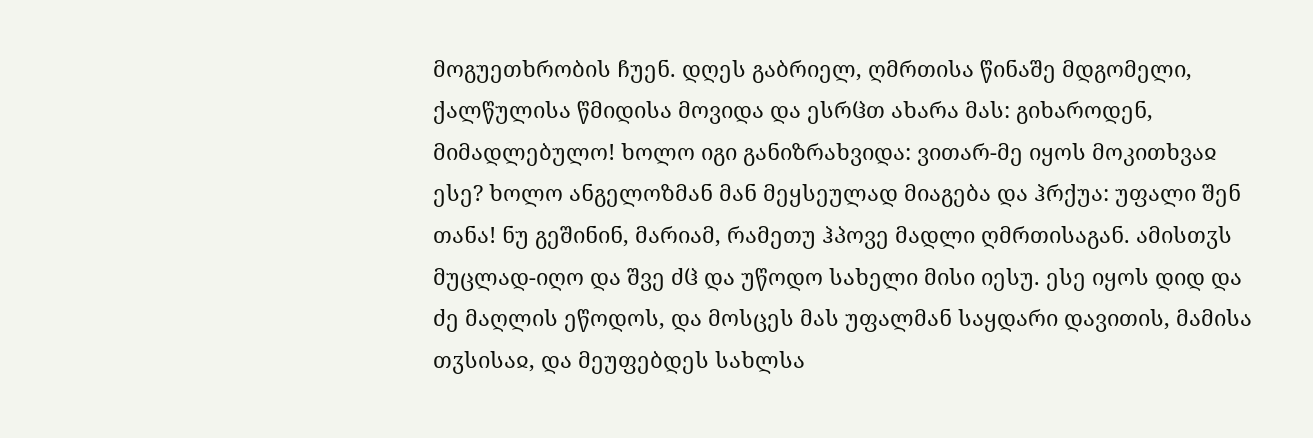მოგუეთხრობის ჩუენ. დღეს გაბრიელ, ღმრთისა წინაშე მდგომელი, ქალწულისა წმიდისა მოვიდა და ესრჱთ ახარა მას: გიხაროდენ, მიმადლებულო! ხოლო იგი განიზრახვიდა: ვითარ-მე იყოს მოკითხვაჲ ესე? ხოლო ანგელოზმან მან მეყსეულად მიაგება და ჰრქუა: უფალი შენ თანა! ნუ გეშინინ, მარიამ, რამეთუ ჰპოვე მადლი ღმრთისაგან. ამისთჳს მუცლად-იღო და შვე ძჱ და უწოდო სახელი მისი იესუ. ესე იყოს დიდ და ძე მაღლის ეწოდოს, და მოსცეს მას უფალმან საყდარი დავითის, მამისა თჳსისაჲ, და მეუფებდეს სახლსა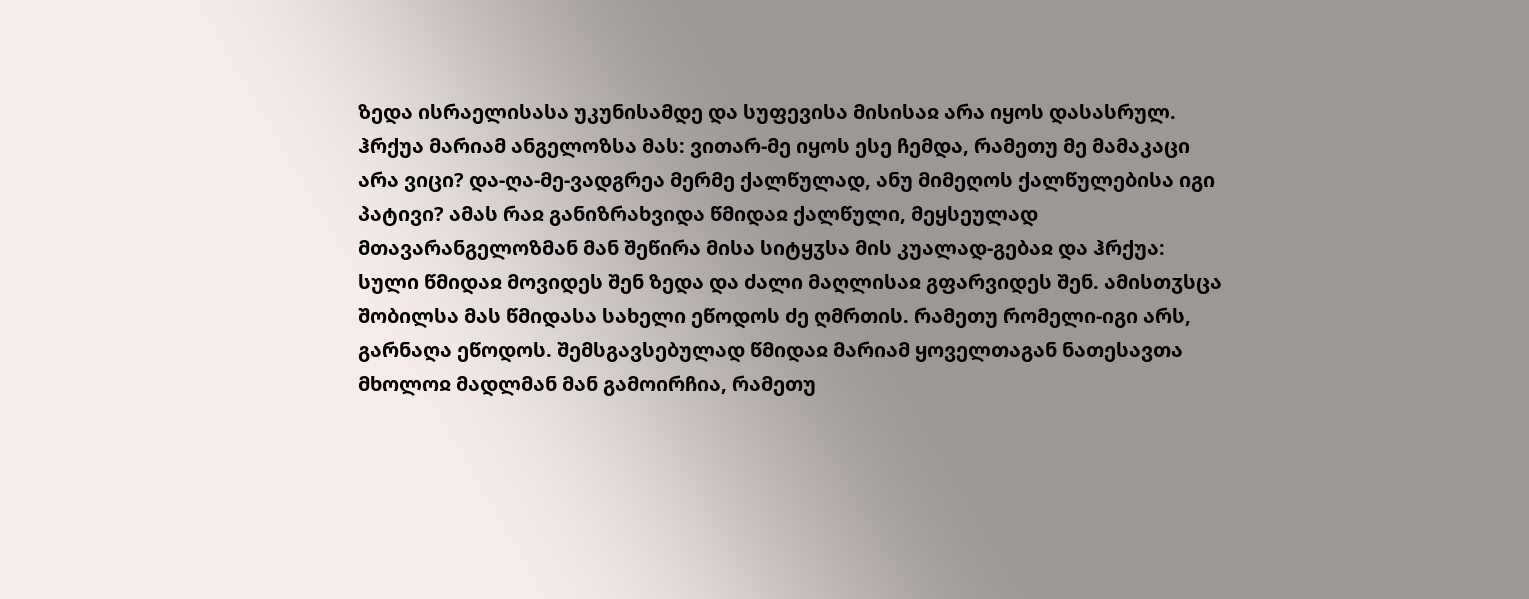ზედა ისრაელისასა უკუნისამდე და სუფევისა მისისაჲ არა იყოს დასასრულ. ჰრქუა მარიამ ანგელოზსა მას: ვითარ-მე იყოს ესე ჩემდა, რამეთუ მე მამაკაცი არა ვიცი? და-ღა-მე-ვადგრეა მერმე ქალწულად, ანუ მიმეღოს ქალწულებისა იგი პატივი? ამას რაჲ განიზრახვიდა წმიდაჲ ქალწული, მეყსეულად მთავარანგელოზმან მან შეწირა მისა სიტყჳსა მის კუალად-გებაჲ და ჰრქუა: სული წმიდაჲ მოვიდეს შენ ზედა და ძალი მაღლისაჲ გფარვიდეს შენ. ამისთჳსცა შობილსა მას წმიდასა სახელი ეწოდოს ძე ღმრთის. რამეთუ რომელი-იგი არს, გარნაღა ეწოდოს. შემსგავსებულად წმიდაჲ მარიამ ყოველთაგან ნათესავთა მხოლოჲ მადლმან მან გამოირჩია, რამეთუ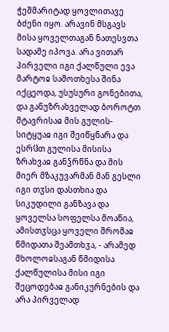ჭეშმარიტად ყოვლითავე ბძენი იყო. არავინ მსგავს მისა ყოველთაგან ნათესვთა სადამე იპოვა. არა ვითარ პირველი იგი ქალწული ევა მარტოჲ სამოთხესა შინა იქცეოდა, უსუსური გონებითა, და განუზრახველად ბოროტთ მტავრისაჲ მის გულის-სიტყუაჲ იგი შეიწყნარა და ესრჱთ გულისა მისისა ზრახვაჲ განჴრწნა და მის მიერ მზაკუვარმან მან გესლი იგი თჳსი დასთხია და სიკუდილი განზავა და ყოველსა სოფელსა მოაწია, ამისთჳსცა ყოველი შრომაჲ წმიდათა შეამთხჳა, - არამედ მხოლოჲსაგან წმიდისა ქალწულისა მისი იგი შეცოდებაჲ განიკურნების და არა პირველად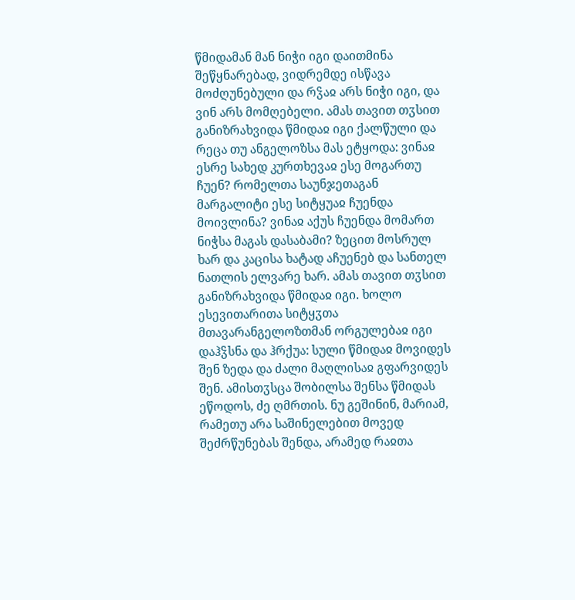წმიდამან მან ნიჭი იგი დაითმინა შეწყნარებად, ვიდრემდე ისწავა მოძღუნებული და რჴაჲ არს ნიჭი იგი, და ვინ არს მომღებელი. ამას თავით თჳსით განიზრახვიდა წმიდაჲ იგი ქალწული და რეცა თუ ანგელოზსა მას ეტყოდა: ვინაჲ ესრე სახედ კურთხევაჲ ესე მოგართუ ჩუენ? რომელთა საუნჯეთაგან მარგალიტი ესე სიტყუაჲ ჩუენდა მოივლინა? ვინაჲ აქუს ჩუენდა მომართ ნიჭსა მაგას დასაბამი? ზეცით მოსრულ ხარ და კაცისა ხატად აჩუენებ და სანთელ ნათლის ელვარე ხარ. ამას თავით თჳსით განიზრახვიდა წმიდაჲ იგი. ხოლო ესევითარითა სიტყჳთა მთავარანგელოზთმან ორგულებაჲ იგი დაჰჴსნა და ჰრქუა: სული წმიდაჲ მოვიდეს შენ ზედა და ძალი მაღლისაჲ გფარვიდეს შენ. ამისთჳსცა შობილსა შენსა წმიდას ეწოდოს, ძე ღმრთის. ნუ გეშინინ, მარიამ, რამეთუ არა საშინელებით მოვედ შეძრწუნებას შენდა, არამედ რაჲთა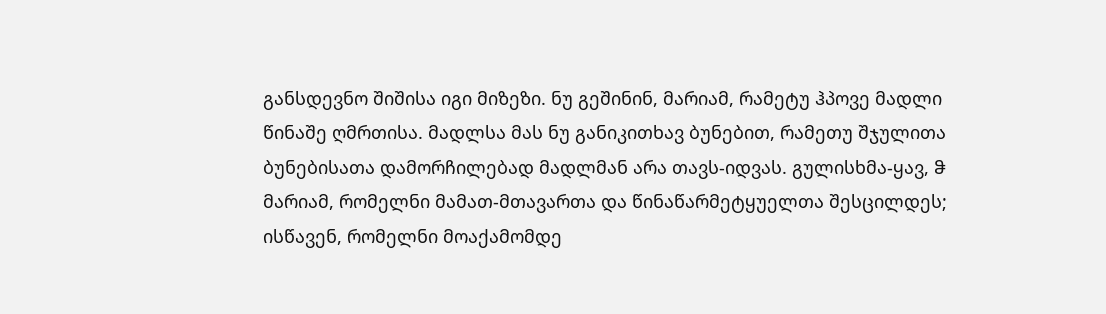განსდევნო შიშისა იგი მიზეზი. ნუ გეშინინ, მარიამ, რამეტუ ჰპოვე მადლი წინაშე ღმრთისა. მადლსა მას ნუ განიკითხავ ბუნებით, რამეთუ შჯულითა ბუნებისათა დამორჩილებად მადლმან არა თავს-იდვას. გულისხმა-ყავ, ჵ მარიამ, რომელნი მამათ-მთავართა და წინაწარმეტყუელთა შესცილდეს; ისწავენ, რომელნი მოაქამომდე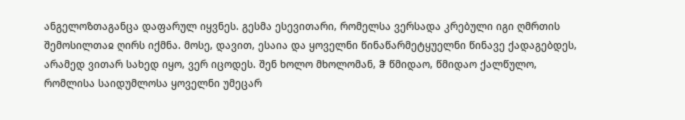ანგელოზთაგანცა დაფარულ იყვნეს. გესმა ესევითარი, რომელსა ვერსადა კრებული იგი ღმრთის შემოსილთაჲ ღირს იქმნა. მოსე, დავით, ესაია და ყოველნი წინაწარმეტყუელნი წინავე ქადაგებდეს, არამედ ვითარ სახედ იყო, ვერ იცოდეს. შენ ხოლო მხოლომან, ჵ წმიდაო, წმიდაო ქალწულო, რომლისა საიდუმლოსა ყოველნი უმეცარ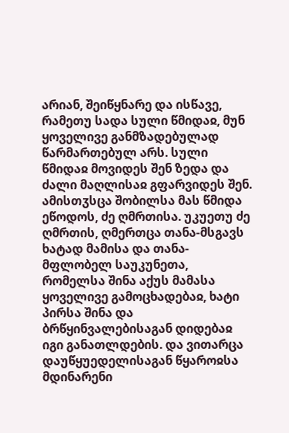არიან, შეიწყნარე და ისწავე, რამეთუ სადა სული წმიდაჲ, მუნ ყოველივე განმზადებულად წარმართებულ არს. სული წმიდაჲ მოვიდეს შენ ზედა და ძალი მაღლისაჲ გფარვიდეს შენ. ამისთჳსცა შობილსა მას წმიდა ეწოდოს, ძე ღმრთისა. უკუეთუ ძე ღმრთის, ღმერთცა თანა-მსგავს ხატად მამისა და თანა-მფლობელ საუკუნეთა, რომელსა შინა აქუს მამასა ყოველივე გამოცხადებაჲ, ხატი პირსა შინა და ბრწყინვალებისაგან დიდებაჲ იგი განათლდების. და ვითარცა დაუწყუედელისაგან წყაროჲსა მდინარენი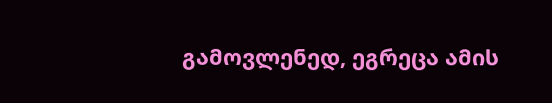გამოვლენედ, ეგრეცა ამის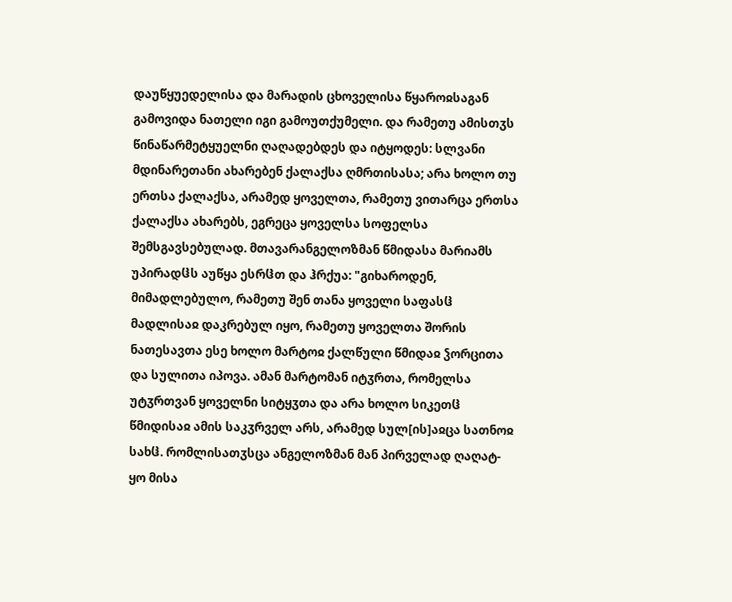დაუწყუედელისა და მარადის ცხოველისა წყაროჲსაგან გამოვიდა ნათელი იგი გამოუთქუმელი. და რამეთუ ამისთჳს წინაწარმეტყუელნი ღაღადებდეს და იტყოდეს: სლვანი მდინარეთანი ახარებენ ქალაქსა ღმრთისასა; არა ხოლო თუ ერთსა ქალაქსა, არამედ ყოველთა, რამეთუ ვითარცა ერთსა ქალაქსა ახარებს, ეგრეცა ყოველსა სოფელსა შემსგავსებულად. მთავარანგელოზმან წმიდასა მარიამს უპირადჱს აუწყა ესრჱთ და ჰრქუა: "გიხაროდენ, მიმადლებულო, რამეთუ შენ თანა ყოველი საფასჱ მადლისაჲ დაკრებულ იყო, რამეთუ ყოველთა შორის ნათესავთა ესე ხოლო მარტოჲ ქალწული წმიდაჲ ჴორცითა და სულითა იპოვა. ამან მარტომან იტჳრთა, რომელსა უტჳრთვან ყოველნი სიტყჳთა და არა ხოლო სიკეთჱ წმიდისაჲ ამის საკჳრველ არს, არამედ სულ[ის]აჲცა სათნოჲ სახჱ. რომლისათჳსცა ანგელოზმან მან პირველად ღაღატ-ყო მისა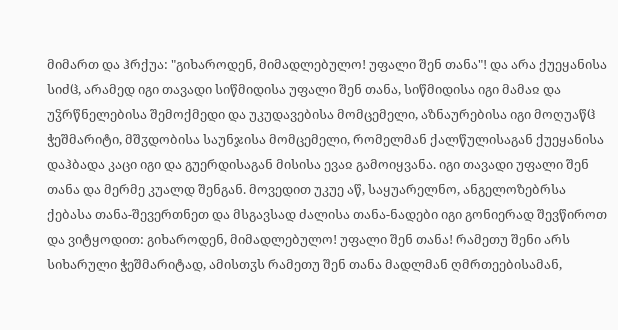მიმართ და ჰრქუა: "გიხაროდენ, მიმადლებულო! უფალი შენ თანა"! და არა ქუეყანისა სიძჱ, არამედ იგი თავადი სიწმიდისა უფალი შენ თანა, სიწმიდისა იგი მამაჲ და უჴრწნელებისა შემოქმედი და უკუდავებისა მომცემელი, აზნაურებისა იგი მოღუაწჱ ჭეშმარიტი, მშჳდობისა საუნჯისა მომცემელი, რომელმან ქალწულისაგან ქუეყანისა დაჰბადა კაცი იგი და გუერდისაგან მისისა ევაჲ გამოიყვანა. იგი თავადი უფალი შენ თანა და მერმე კუალდ შენგან. მოვედით უკუე აწ, საყუარელნო, ანგელოზებრსა ქებასა თანა-შევერთნეთ და მსგავსად ძალისა თანა-ნადები იგი გონიერად შევწიროთ და ვიტყოდით: გიხაროდენ, მიმადლებულო! უფალი შენ თანა! რამეთუ შენი არს სიხარული ჭეშმარიტად, ამისთჳს რამეთუ შენ თანა მადლმან ღმრთეებისამან,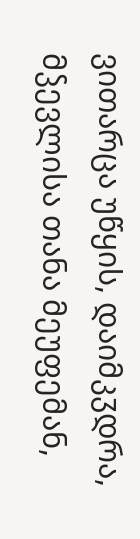ვითარცა უწყის, დაიმკჳდრა, მჴევლისა თანა მეუფემან,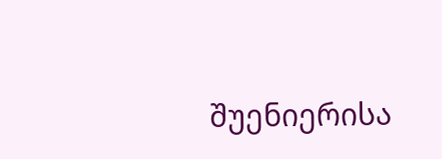შუენიერისა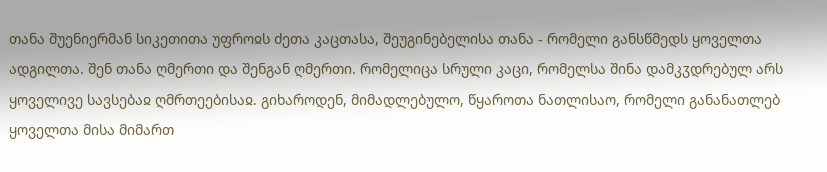თანა შუენიერმან სიკეთითა უფროჲს ძეთა კაცთასა, შეუგინებელისა თანა - რომელი განსწმედს ყოველთა ადგილთა. შენ თანა ღმერთი და შენგან ღმერთი. რომელიცა სრული კაცი, რომელსა შინა დამკჳდრებულ არს ყოველივე სავსებაჲ ღმრთეებისაჲ. გიხაროდენ, მიმადლებულო, წყაროთა ნათლისაო, რომელი განანათლებ ყოველთა მისა მიმართ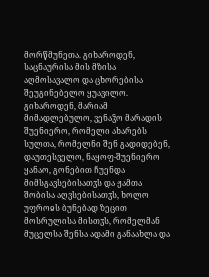მორწმუნეთა. გიხაროდენ, საცნაურისა მის მზისა აღმოსავალო და ცხორებისა შეუგინებელო ყუავილო. გიხაროდენ, მარიამ მიმადლებულო, ვენაჴო მარადის შუენიერო, რომელი ახარებს სულთა, რომელნი შენ გადიდებენ, დაუთესველო, ნაყოფ-შუენიერო ყანაო, გონებით ჩუენდა მიმსგავსებისათჳს და ჟამთა შობისა აღვსებისათჳს, ხოლო უფროჲს ბუნებად ზეცით მოსრულისა მისთჳს, რომელმან მუცელსა შენსა ადამი განაახლა და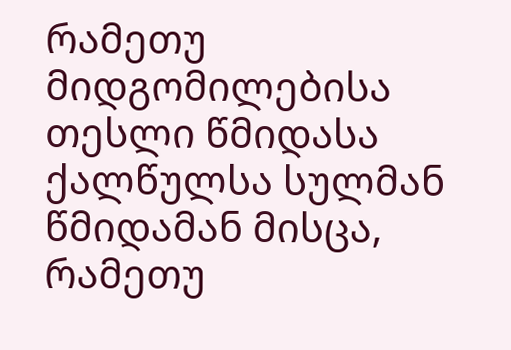რამეთუ მიდგომილებისა თესლი წმიდასა ქალწულსა სულმან წმიდამან მისცა, რამეთუ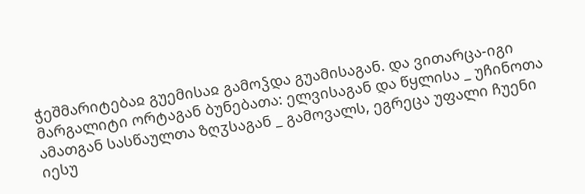ჭეშმარიტებაჲ გუემისაჲ გამოჴდა გუამისაგან. და ვითარცა-იგი მარგალიტი ორტაგან ბუნებათა: ელვისაგან და წყლისა _ უჩინოთა ამათგან სასწაულთა ზღჳსაგან _ გამოვალს, ეგრეცა უფალი ჩუენი იესუ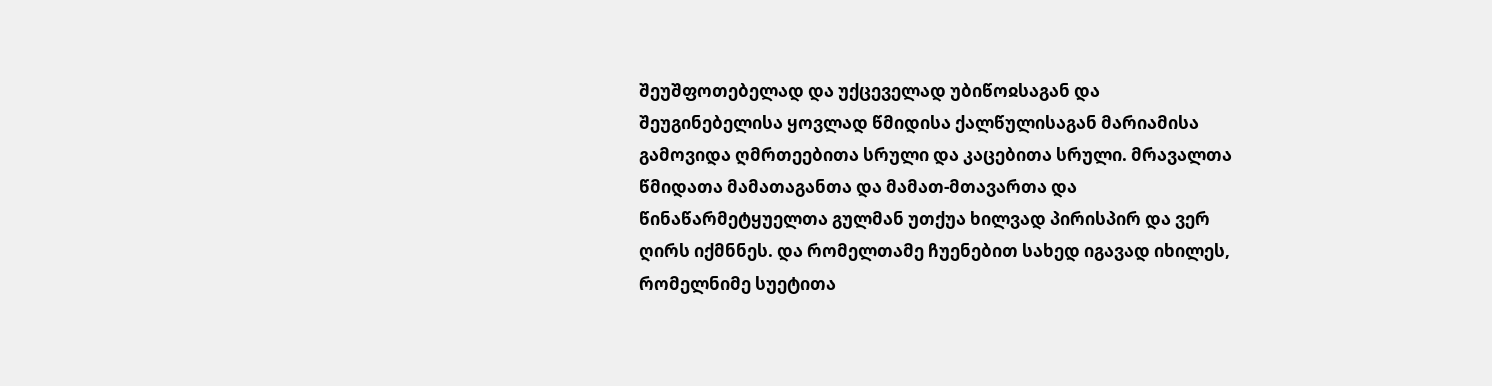შეუშფოთებელად და უქცეველად უბიწოჲსაგან და შეუგინებელისა ყოვლად წმიდისა ქალწულისაგან მარიამისა გამოვიდა ღმრთეებითა სრული და კაცებითა სრული. მრავალთა წმიდათა მამათაგანთა და მამათ-მთავართა და წინაწარმეტყუელთა გულმან უთქუა ხილვად პირისპირ და ვერ ღირს იქმნნეს. და რომელთამე ჩუენებით სახედ იგავად იხილეს, რომელნიმე სუეტითა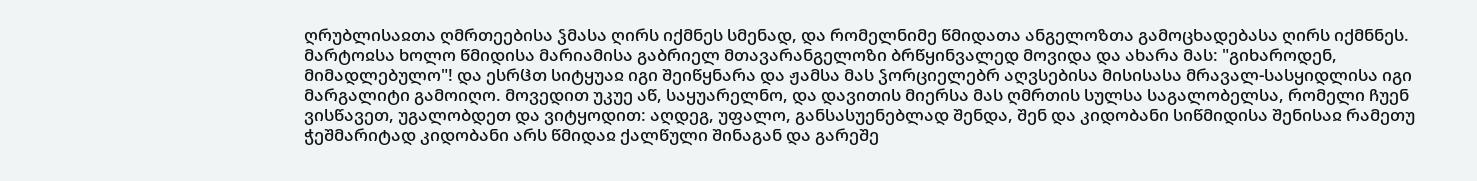ღრუბლისაჲთა ღმრთეებისა ჴმასა ღირს იქმნეს სმენად, და რომელნიმე წმიდათა ანგელოზთა გამოცხადებასა ღირს იქმნნეს. მარტოჲსა ხოლო წმიდისა მარიამისა გაბრიელ მთავარანგელოზი ბრწყინვალედ მოვიდა და ახარა მას: "გიხაროდენ, მიმადლებულო"! და ესრჱთ სიტყუაჲ იგი შეიწყნარა და ჟამსა მას ჴორციელებრ აღვსებისა მისისასა მრავალ-სასყიდლისა იგი მარგალიტი გამოიღო. მოვედით უკუე აწ, საყუარელნო, და დავითის მიერსა მას ღმრთის სულსა საგალობელსა, რომელი ჩუენ ვისწავეთ, უგალობდეთ და ვიტყოდით: აღდეგ, უფალო, განსასუენებლად შენდა, შენ და კიდობანი სიწმიდისა შენისაჲ რამეთუ ჭეშმარიტად კიდობანი არს წმიდაჲ ქალწული შინაგან და გარეშე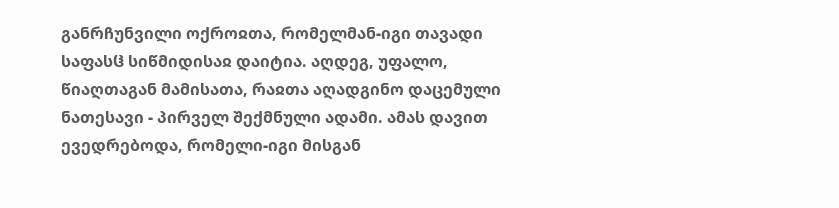განრჩუნვილი ოქროჲთა, რომელმან-იგი თავადი საფასჱ სიწმიდისაჲ დაიტია. აღდეგ, უფალო, წიაღთაგან მამისათა, რაჲთა აღადგინო დაცემული ნათესავი - პირველ შექმნული ადამი. ამას დავით ევედრებოდა, რომელი-იგი მისგან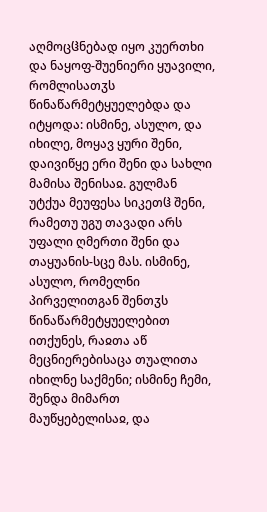აღმოცჱნებად იყო კუერთხი და ნაყოფ-შუენიერი ყუავილი, რომლისათჳს წინაწარმეტყუელებდა და იტყოდა: ისმინე, ასულო, და იხილე, მოყავ ყური შენი, დაივიწყე ერი შენი და სახლი მამისა შენისაჲ. გულმან უტქუა მეუფესა სიკეთჱ შენი, რამეთუ უგუ თავადი არს უფალი ღმერთი შენი და თაყუანის-სცე მას. ისმინე, ასულო, რომელნი პირველითგან შენთჳს წინაწარმეტყუელებით ითქუნეს, რაჲთა აწ მეცნიერებისაცა თუალითა იხილნე საქმენი; ისმინე ჩემი, შენდა მიმართ მაუწყებელისაჲ, და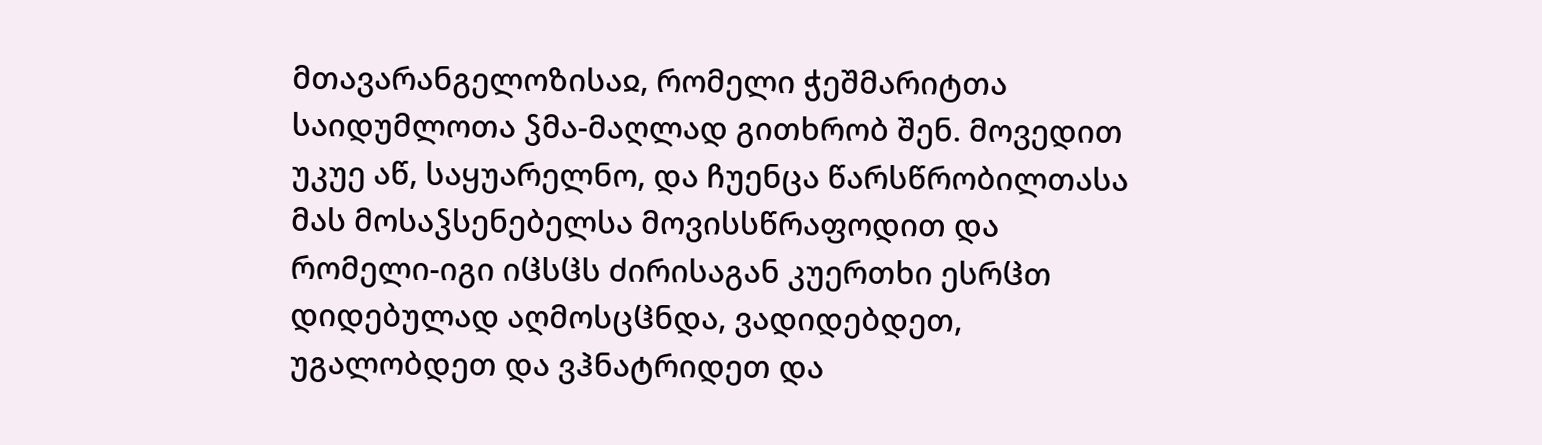მთავარანგელოზისაჲ, რომელი ჭეშმარიტთა საიდუმლოთა ჴმა-მაღლად გითხრობ შენ. მოვედით უკუე აწ, საყუარელნო, და ჩუენცა წარსწრობილთასა მას მოსაჴსენებელსა მოვისსწრაფოდით და რომელი-იგი იჱსჱს ძირისაგან კუერთხი ესრჱთ დიდებულად აღმოსცჱნდა, ვადიდებდეთ, უგალობდეთ და ვჰნატრიდეთ და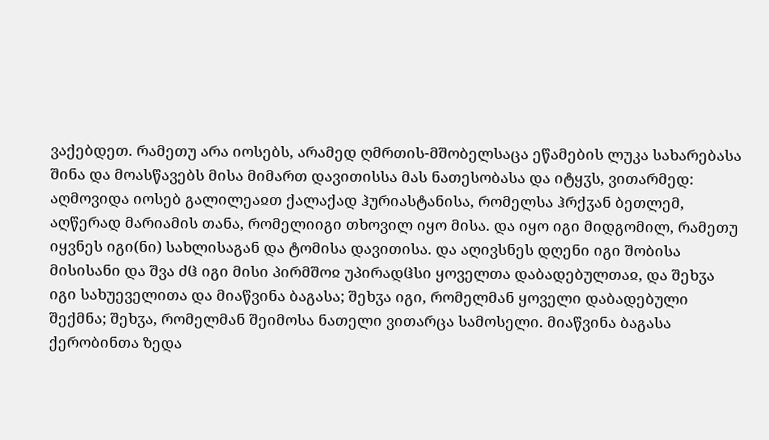ვაქებდეთ. რამეთუ არა იოსებს, არამედ ღმრთის-მშობელსაცა ეწამების ლუკა სახარებასა შინა და მოასწავებს მისა მიმართ დავითისსა მას ნათესობასა და იტყჳს, ვითარმედ: აღმოვიდა იოსებ გალილეაჲთ ქალაქად ჰურიასტანისა, რომელსა ჰრქჳან ბეთლემ, აღწერად მარიამის თანა, რომელიიგი თხოვილ იყო მისა. და იყო იგი მიდგომილ, რამეთუ იყვნეს იგი(ნი) სახლისაგან და ტომისა დავითისა. და აღივსნეს დღენი იგი შობისა მისისანი და შვა ძჱ იგი მისი პირმშოჲ უპირადჱსი ყოველთა დაბადებულთაჲ, და შეხჳა იგი სახუეველითა და მიაწვინა ბაგასა; შეხჳა იგი, რომელმან ყოველი დაბადებული შექმნა; შეხჳა, რომელმან შეიმოსა ნათელი ვითარცა სამოსელი. მიაწვინა ბაგასა ქერობინთა ზედა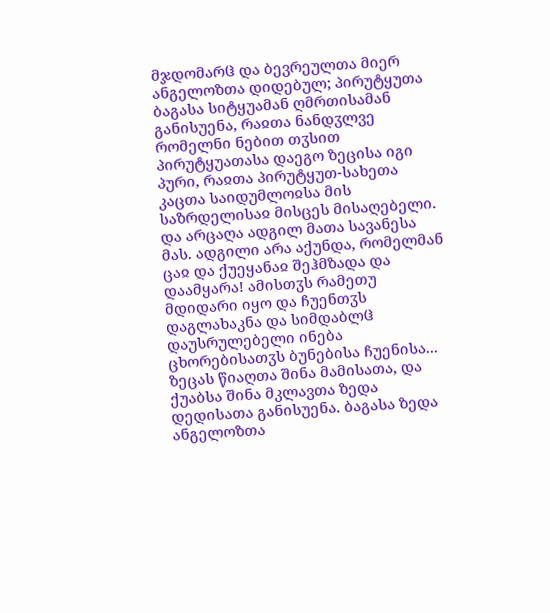მჯდომარჱ და ბევრეულთა მიერ ანგელოზთა დიდებულ; პირუტყუთა ბაგასა სიტყუამან ღმრთისამან განისუენა, რაჲთა ნანდჳლვე რომელნი ნებით თჳსით პირუტყუათასა დაეგო ზეცისა იგი პური, რაჲთა პირუტყუთ-სახეთა კაცთა საიდუმლოჲსა მის საზრდელისაჲ მისცეს მისაღებელი. და არცაღა ადგილ მათა სავანესა მას. ადგილი არა აქუნდა, რომელმან ცაჲ და ქუეყანაჲ შეჰმზადა და დაამყარა! ამისთჳს რამეთუ მდიდარი იყო და ჩუენთჳს დაგლახაკნა და სიმდაბლჱ დაუსრულებელი ინება ცხორებისათჳს ბუნებისა ჩუენისა... ზეცას წიაღთა შინა მამისათა, და ქუაბსა შინა მკლავთა ზედა დედისათა განისუენა. ბაგასა ზედა ანგელოზთა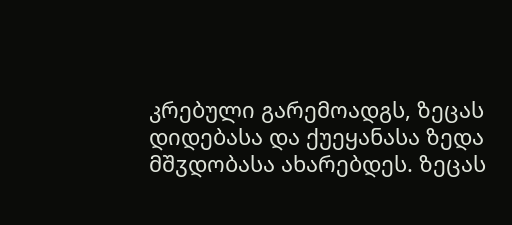კრებული გარემოადგს, ზეცას დიდებასა და ქუეყანასა ზედა მშჳდობასა ახარებდეს. ზეცას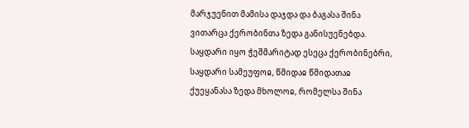მარჯუენით მამისა დაჯდა და ბაგასა შინა ვითარცა ქერობინთა ზედა განისუენებდა. საყდარი იყო ჭეშმარიტად ესეცა ქერობინებრი, საყდარი სამეუფოჲ, წმიდაჲ წმიდათაჲ ქუეყანასა ზედა მხოლოჲ, რომელსა შინა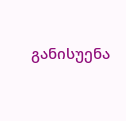განისუენა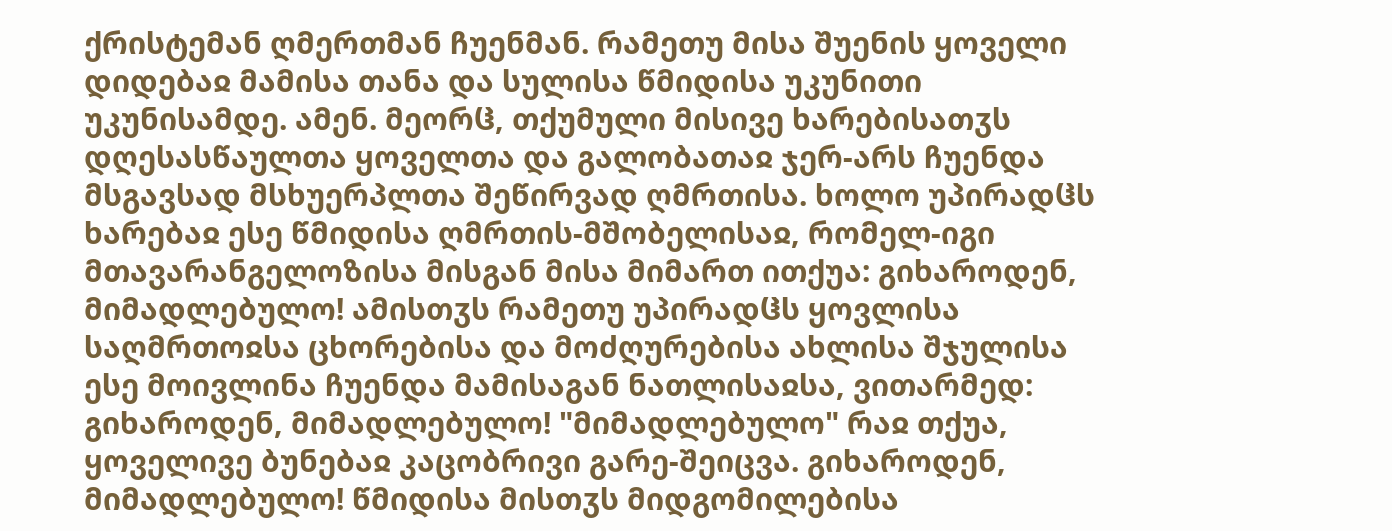ქრისტემან ღმერთმან ჩუენმან. რამეთუ მისა შუენის ყოველი დიდებაჲ მამისა თანა და სულისა წმიდისა უკუნითი უკუნისამდე. ამენ. მეორჱ, თქუმული მისივე ხარებისათჳს დღესასწაულთა ყოველთა და გალობათაჲ ჯერ-არს ჩუენდა მსგავსად მსხუერპლთა შეწირვად ღმრთისა. ხოლო უპირადჱს ხარებაჲ ესე წმიდისა ღმრთის-მშობელისაჲ, რომელ-იგი მთავარანგელოზისა მისგან მისა მიმართ ითქუა: გიხაროდენ, მიმადლებულო! ამისთჳს რამეთუ უპირადჱს ყოვლისა საღმრთოჲსა ცხორებისა და მოძღურებისა ახლისა შჯულისა ესე მოივლინა ჩუენდა მამისაგან ნათლისაჲსა, ვითარმედ: გიხაროდენ, მიმადლებულო! "მიმადლებულო" რაჲ თქუა, ყოველივე ბუნებაჲ კაცობრივი გარე-შეიცვა. გიხაროდენ, მიმადლებულო! წმიდისა მისთჳს მიდგომილებისა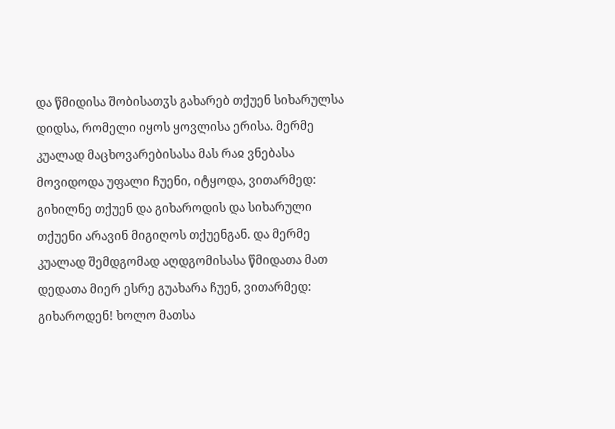და წმიდისა შობისათჳს გახარებ თქუენ სიხარულსა დიდსა, რომელი იყოს ყოვლისა ერისა. მერმე კუალად მაცხოვარებისასა მას რაჲ ვნებასა მოვიდოდა უფალი ჩუენი, იტყოდა, ვითარმედ: გიხილნე თქუენ და გიხაროდის და სიხარული თქუენი არავინ მიგიღოს თქუენგან. და მერმე კუალად შემდგომად აღდგომისასა წმიდათა მათ დედათა მიერ ესრე გუახარა ჩუენ, ვითარმედ: გიხაროდენ! ხოლო მათსა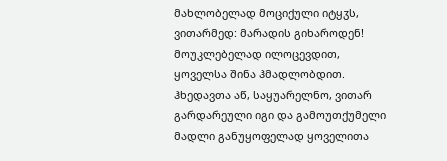მახლობელად მოციქული იტყჳს, ვითარმედ: მარადის გიხაროდენ! მოუკლებელად ილოცევდით, ყოველსა შინა ჰმადლობდით. ჰხედავთა აწ, საყუარელნო, ვითარ გარდარეული იგი და გამოუთქუმელი მადლი განუყოფელად ყოველითა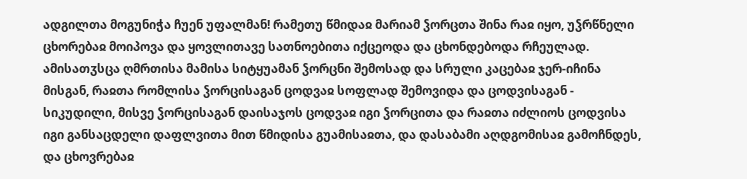ადგილთა მოგუნიჭა ჩუენ უფალმან! რამეთუ წმიდაჲ მარიამ ჴორცთა შინა რაჲ იყო, უჴრწნელი ცხორებაჲ მოიპოვა და ყოვლითავე სათნოებითა იქცეოდა და ცხონდებოდა რჩეულად. ამისათჳსცა ღმრთისა მამისა სიტყუამან ჴორცნი შემოსად და სრული კაცებაჲ ჯერ-იჩინა მისგან, რაჲთა რომლისა ჴორცისაგან ცოდვაჲ სოფლად შემოვიდა და ცოდვისაგან - სიკუდილი, მისვე ჴორცისაგან დაისაჯოს ცოდვაჲ იგი ჴორცითა და რაჲთა იძლიოს ცოდვისა იგი განსაცდელი დაფლვითა მით წმიდისა გუამისაჲთა, და დასაბამი აღდგომისაჲ გამოჩნდეს, და ცხოვრებაჲ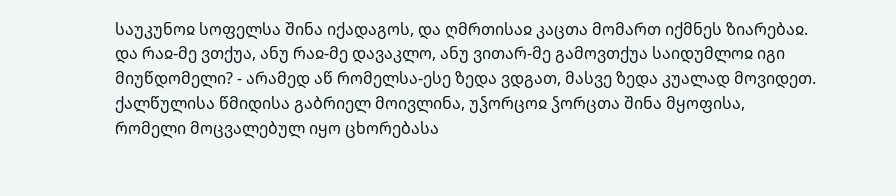საუკუნოჲ სოფელსა შინა იქადაგოს, და ღმრთისაჲ კაცთა მომართ იქმნეს ზიარებაჲ. და რაჲ-მე ვთქუა, ანუ რაჲ-მე დავაკლო, ანუ ვითარ-მე გამოვთქუა საიდუმლოჲ იგი მიუწდომელი? - არამედ აწ რომელსა-ესე ზედა ვდგათ, მასვე ზედა კუალად მოვიდეთ. ქალწულისა წმიდისა გაბრიელ მოივლინა, უჴორცოჲ ჴორცთა შინა მყოფისა, რომელი მოცვალებულ იყო ცხორებასა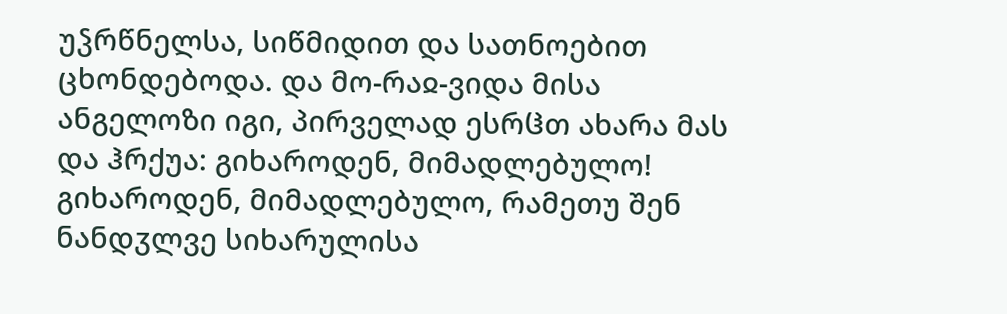უჴრწნელსა, სიწმიდით და სათნოებით ცხონდებოდა. და მო-რაჲ-ვიდა მისა ანგელოზი იგი, პირველად ესრჱთ ახარა მას და ჰრქუა: გიხაროდენ, მიმადლებულო! გიხაროდენ, მიმადლებულო, რამეთუ შენ ნანდჳლვე სიხარულისა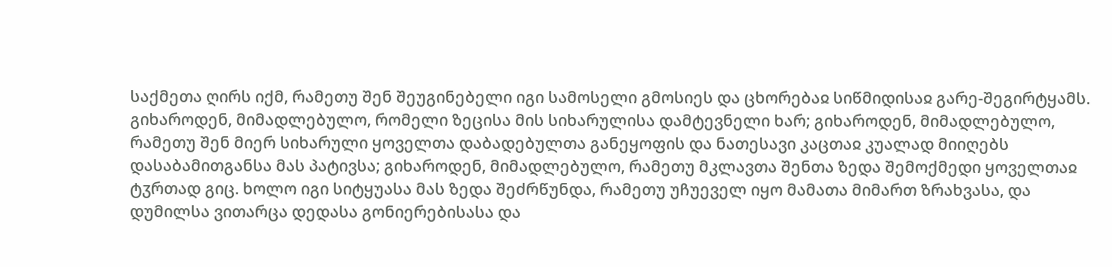საქმეთა ღირს იქმ, რამეთუ შენ შეუგინებელი იგი სამოსელი გმოსიეს და ცხორებაჲ სიწმიდისაჲ გარე-შეგირტყამს. გიხაროდენ, მიმადლებულო, რომელი ზეცისა მის სიხარულისა დამტევნელი ხარ; გიხაროდენ, მიმადლებულო, რამეთუ შენ მიერ სიხარული ყოველთა დაბადებულთა განეყოფის და ნათესავი კაცთაჲ კუალად მიიღებს დასაბამითგანსა მას პატივსა; გიხაროდენ, მიმადლებულო, რამეთუ მკლავთა შენთა ზედა შემოქმედი ყოველთაჲ ტჳრთად გიც. ხოლო იგი სიტყუასა მას ზედა შეძრწუნდა, რამეთუ უჩუეველ იყო მამათა მიმართ ზრახვასა, და დუმილსა ვითარცა დედასა გონიერებისასა და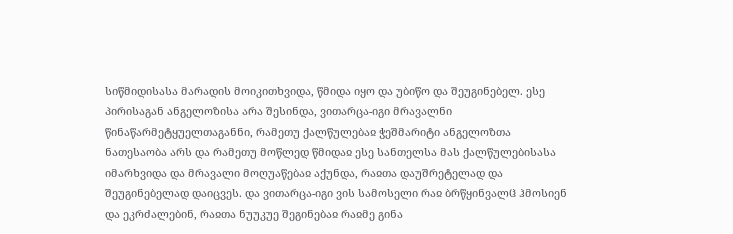სიწმიდისასა მარადის მოიკითხვიდა, წმიდა იყო და უბიწო და შეუგინებელ. ესე პირისაგან ანგელოზისა არა შესინდა, ვითარცა-იგი მრავალნი წინაწარმეტყუელთაგანნი, რამეთუ ქალწულებაჲ ჭეშმარიტი ანგელოზთა ნათესაობა არს და რამეთუ მოწლედ წმიდაჲ ესე სანთელსა მას ქალწულებისასა იმარხვიდა და მრავალი მოღუაწებაჲ აქუნდა, რაჲთა დაუშრეტელად და შეუგინებელად დაიცვეს. და ვითარცა-იგი ვის სამოსელი რაჲ ბრწყინვალჱ ჰმოსიენ და ეკრძალებინ, რაჲთა ნუუკუე შეგინებაჲ რაჲმე გინა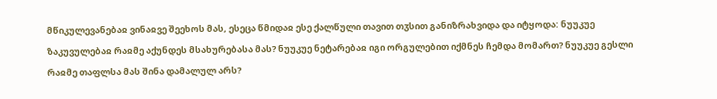მწიკულევანებაჲ ვინაჲვე შეეხოს მას, ესეცა წმიდაჲ ესე ქალწული თავით თჳსით განიზრახვიდა და იტყოდა: ნუუკუე ზაკუვულებაჲ რაჲმე აქუნდეს მსახურებასა მას? ნუუკუე ნეტარებაჲ იგი ორგულებით იქმნეს ჩემდა მომართ? ნუუკუე გესლი რაჲმე თაფლსა მას შინა დამალულ არს?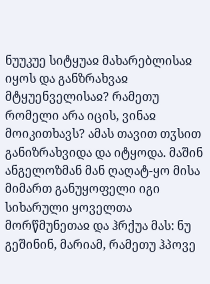ნუუკუე სიტყუაჲ მახარებლისაჲ იყოს და განზრახვაჲ მტყუენველისაჲ? რამეთუ რომელი არა იცის, ვინაჲ მოიკითხავს? ამას თავით თჳსით განიზრახვიდა და იტყოდა. მაშინ ანგელოზმან მან ღაღატ-ყო მისა მიმართ განუყოფელი იგი სიხარული ყოველთა მორწმუნეთაჲ და ჰრქუა მას: ნუ გეშინინ, მარიამ, რამეთუ ჰპოვე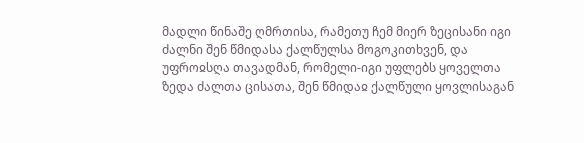მადლი წინაშე ღმრთისა, რამეთუ ჩემ მიერ ზეცისანი იგი ძალნი შენ წმიდასა ქალწულსა მოგოკითხვენ, და უფროჲსღა თავადმან, რომელი-იგი უფლებს ყოველთა ზედა ძალთა ცისათა, შენ წმიდაჲ ქალწული ყოვლისაგან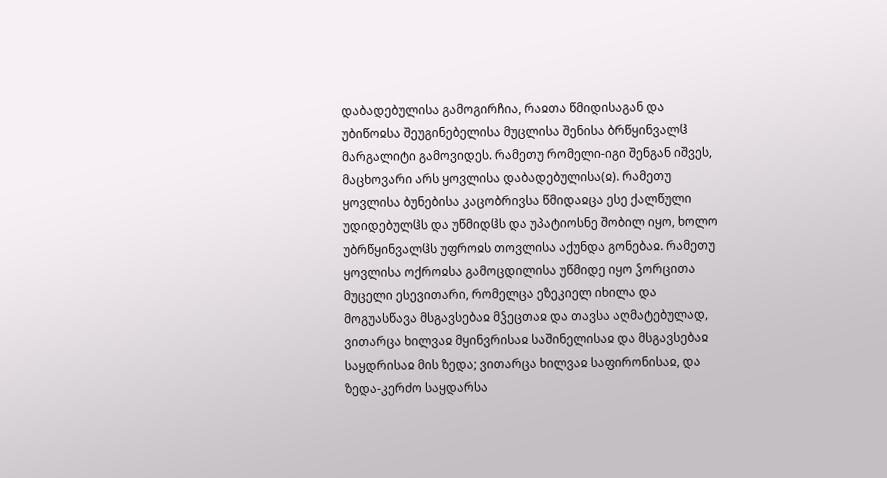დაბადებულისა გამოგირჩია, რაჲთა წმიდისაგან და უბიწოჲსა შეუგინებელისა მუცლისა შენისა ბრწყინვალჱ მარგალიტი გამოვიდეს. რამეთუ რომელი-იგი შენგან იშვეს, მაცხოვარი არს ყოვლისა დაბადებულისა(ჲ). რამეთუ ყოვლისა ბუნებისა კაცობრივსა წმიდაჲცა ესე ქალწული უდიდებულჱს და უწმიდჱს და უპატიოსნე შობილ იყო, ხოლო უბრწყინვალჱს უფროჲს თოვლისა აქუნდა გონებაჲ. რამეთუ ყოვლისა ოქროჲსა გამოცდილისა უწმიდე იყო ჴორცითა მუცელი ესევითარი, რომელცა ეზეკიელ იხილა და მოგუასწავა მსგავსებაჲ მჴეცთაჲ და თავსა აღმატებულად, ვითარცა ხილვაჲ მყინვრისაჲ საშინელისაჲ და მსგავსებაჲ საყდრისაჲ მის ზედა; ვითარცა ხილვაჲ საფირონისაჲ, და ზედა-კერძო საყდარსა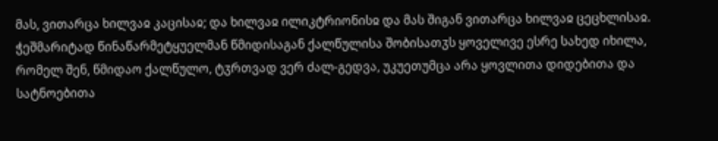მას, ვითარცა ხილვაჲ კაცისაჲ; და ხილვაჲ ილიკტრიონისჲ და მას შიგან ვითარცა ხილვაჲ ცეცხლისაჲ. ჭეშმარიტად წინაწარმეტყუელმან წმიდისაგან ქალწულისა შობისათჳს ყოველივე ესრე სახედ იხილა, რომელ შენ, წმიდაო ქალწულო, ტჳრთვად ვერ ძალ-გედვა, უკუეთუმცა არა ყოვლითა დიდებითა და სატნოებითა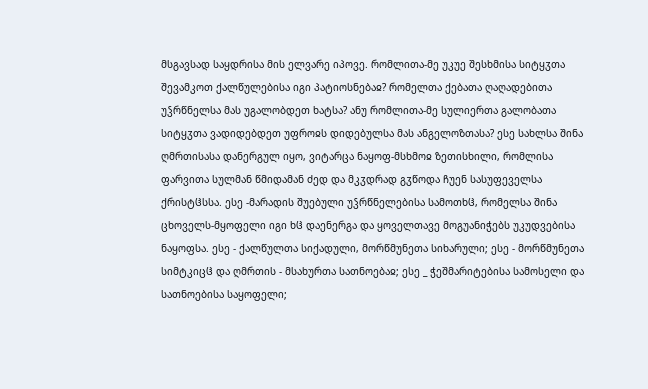მსგავსად საყდრისა მის ელვარე იპოვე. რომლითა-მე უკუე შესხმისა სიტყჳთა შევამკოთ ქალწულებისა იგი პატიოსნებაჲ? რომელთა ქებათა ღაღადებითა უჴრწნელსა მას უგალობდეთ ხატსა? ანუ რომლითა-მე სულიერთა გალობათა სიტყჳთა ვადიდებდეთ უფროჲს დიდებულსა მას ანგელოზთასა? ესე სახლსა შინა ღმრთისასა დანერგულ იყო, ვიტარცა ნაყოფ-მსხმოჲ ზეთისხილი, რომლისა ფარვითა სულმან წმიდამან ძედ და მკჳდრად გჳწოდა ჩუენ სასუფეველსა ქრისტჱსსა. ესე -მარადის შუებული უჴრწნელებისა სამოთხჱ, რომელსა შინა ცხოველს-მყოფელი იგი ხჱ დაენერგა და ყოველთავე მოგუანიჭებს უკუდვებისა ნაყოფსა. ესე - ქალწულთა სიქადული, მორწმუნეთა სიხარული; ესე - მორწმუნეთა სიმტკიცჱ და ღმრთის - მსახურთა სათნოებაჲ; ესე _ ჭეშმარიტებისა სამოსელი და სათნოებისა საყოფელი;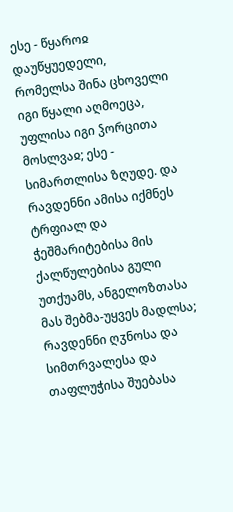ესე - წყაროჲ დაუწყუედელი, რომელსა შინა ცხოველი იგი წყალი აღმოეცა, უფლისა იგი ჴორცითა მოსლვაჲ; ესე - სიმართლისა ზღუდე. და რავდენნი ამისა იქმნეს ტრფიალ და ჭეშმარიტებისა მის ქალწულებისა გული უთქუამს, ანგელოზთასა მას შებმა-უყვეს მადლსა; რავდენნი ღჳნოსა და სიმთრვალესა და თაფლუჭისა შუებასა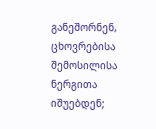განეშორნენ, ცხოვრებისა შემოსილისა ნერგითა იშუებდენ;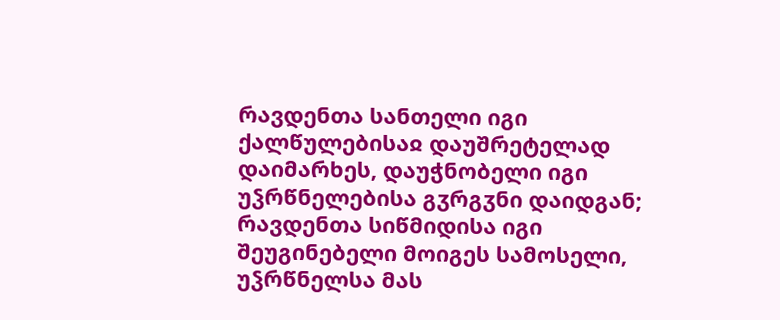რავდენთა სანთელი იგი ქალწულებისაჲ დაუშრეტელად დაიმარხეს, დაუჭნობელი იგი უჴრწნელებისა გჳრგჳნი დაიდგან; რავდენთა სიწმიდისა იგი შეუგინებელი მოიგეს სამოსელი, უჴრწნელსა მას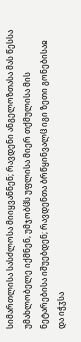სიმართლისა სასძლოსა მიიყვანნენ; რავდენი ანგელოზთასა მას წესსა უმახლობელე იქმნენ, უმჯობჱს უფლისა მიერ თქმულისა მის ნეტარებისა იშუებდენ; რავდენთა ბრწყინვალჱ იგი ზეთი გონებისაჲ და იჭჳსა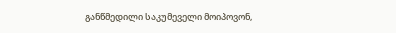განწმედილი საკუმეველი მოიპოვონ,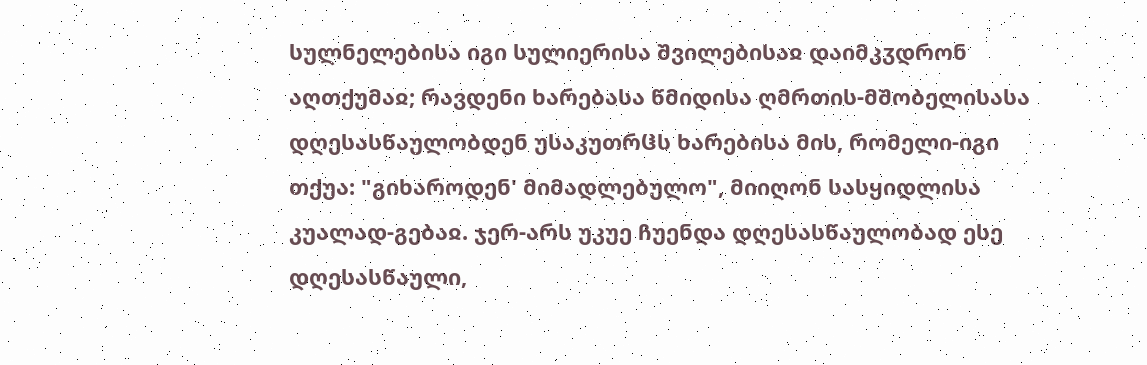სულნელებისა იგი სულიერისა შვილებისაჲ დაიმკჳდრონ აღთქუმაჲ; რავდენი ხარებასა წმიდისა ღმრთის-მშობელისასა დღესასწაულობდენ უსაკუთრჱს ხარებისა მის, რომელი-იგი თქუა: "გიხაროდენ' მიმადლებულო", მიიღონ სასყიდლისა კუალად-გებაჲ. ჯერ-არს უკუე ჩუენდა დღესასწაულობად ესე დღესასწაული,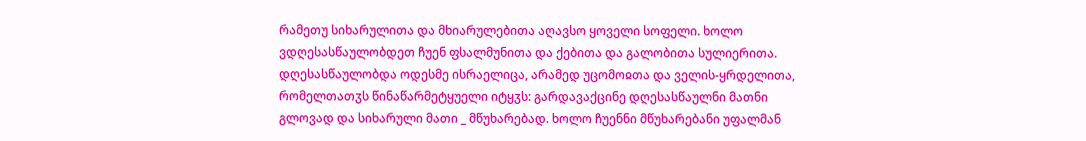რამეთუ სიხარულითა და მხიარულებითა აღავსო ყოველი სოფელი. ხოლო ვდღესასწაულობდეთ ჩუენ ფსალმუნითა და ქებითა და გალობითა სულიერითა. დღესასწაულობდა ოდესმე ისრაელიცა, არამედ უცომოჲთა და ველის-ყრდელითა, რომელთათჳს წინაწარმეტყუელი იტყჳს: გარდავაქცინე დღესასწაულნი მათნი გლოვად და სიხარული მათი _ მწუხარებად. ხოლო ჩუენნი მწუხარებანი უფალმან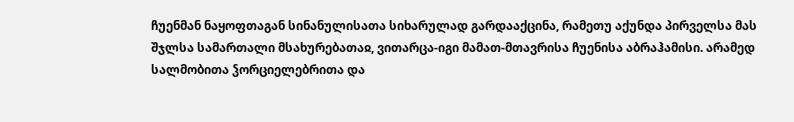ჩუენმან ნაყოფთაგან სინანულისათა სიხარულად გარდააქცინა, რამეთუ აქუნდა პირველსა მას შჯლსა სამართალი მსახურებათაჲ, ვითარცა-იგი მამათ-მთავრისა ჩუენისა აბრაჰამისი. არამედ სალმობითა ჴორციელებრითა და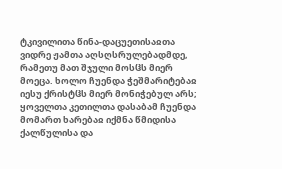ტკივილითა წინა-დაცუეთისაჲთა ვიდრე ჟამთა აღსღსრულებადმდე, რამეთუ მათ შჯული მოსჱს მიერ მოეცა. ხოლო ჩუენდა ჭეშმარიტებაჲ იესუ ქრისტჱს მიერ მონიჭებულ არს; ყოველთა კეთილთა დასაბამ ჩუენდა მომართ ხარებაჲ იქმნა წმიდისა ქალწულისა და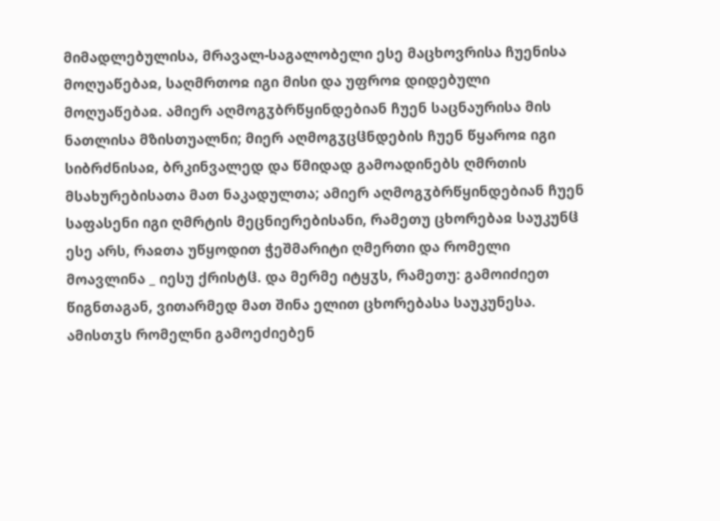მიმადლებულისა, მრავალ-საგალობელი ესე მაცხოვრისა ჩუენისა მოღუაწებაჲ, საღმრთოჲ იგი მისი და უფროჲ დიდებული მოღუაწებაჲ. ამიერ აღმოგჳბრწყინდებიან ჩუენ საცნაურისა მის ნათლისა მზისთუალნი; მიერ აღმოგჳცჱნდების ჩუენ წყაროჲ იგი სიბრძნისაჲ, ბრკინვალედ და წმიდად გამოადინებს ღმრთის მსახურებისათა მათ ნაკადულთა; ამიერ აღმოგჳბრწყინდებიან ჩუენ საფასენი იგი ღმრტის მეცნიერებისანი, რამეთუ ცხორებაჲ საუკუნჱ ესე არს, რაჲთა უწყოდით ჭეშმარიტი ღმერთი და რომელი მოავლინა _ იესუ ქრისტჱ. და მერმე იტყჳს, რამეთუ: გამოიძიეთ წიგნთაგან, ვითარმედ მათ შინა ელით ცხორებასა საუკუნესა. ამისთჳს რომელნი გამოეძიებენ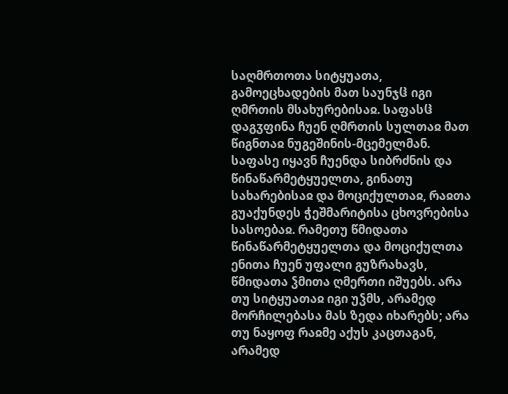საღმრთოთა სიტყუათა, გამოეცხადების მათ საუნჯჱ იგი ღმრთის მსახურებისაჲ. საფასჱ დაგჳფინა ჩუენ ღმრთის სულთაჲ მათ წიგნთაჲ ნუგეშინის-მცემელმან. საფასე იყავნ ჩუენდა სიბრძნის და წინაწარმეტყუელთა, გინათუ სახარებისაჲ და მოციქულთაჲ, რაჲთა გუაქუნდეს ჭეშმარიტისა ცხოვრებისა სასოებაჲ. რამეთუ წმიდათა წინაწარმეტყუელთა და მოციქულთა ენითა ჩუენ უფალი გუზრახავს, წმიდათა ჴმითა ღმერთი იშუებს. არა თუ სიტყუათაჲ იგი უჴმს, არამედ მორჩილებასა მას ზედა იხარებს; არა თუ ნაყოფ რაჲმე აქუს კაცთაგან, არამედ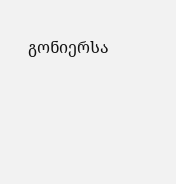გონიერსა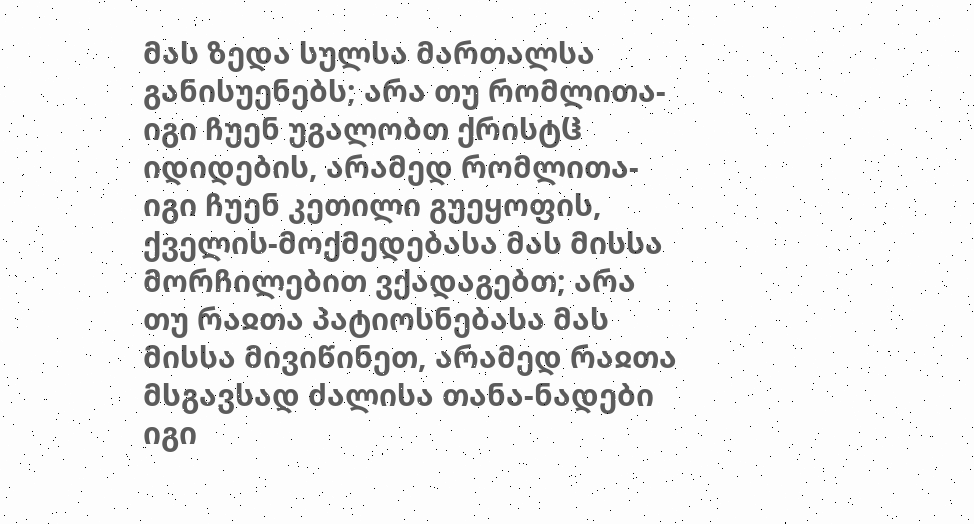მას ზედა სულსა მართალსა განისუენებს; არა თუ რომლითა-იგი ჩუენ უგალობთ ქრისტჱ იდიდების, არამედ რომლითა-იგი ჩუენ კეთილი გუეყოფის, ქველის-მოქმედებასა მას მისსა მორჩილებით ვქადაგებთ; არა თუ რაჲთა პატიოსნებასა მას მისსა მივიწინეთ, არამედ რაჲთა მსგავსად ძალისა თანა-ნადები იგი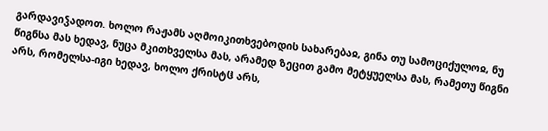გარდავიჴადოთ. ხოლო რაჟამს აღმოიკითხვებოდის სახარებაჲ, გინა თუ სამოციქულოჲ, ნუ წიგნსა მას ხედავ, ნუცა მკითხველსა მას, არამედ ზეცით გამო მეტყუელსა მას, რამეთუ წიგნი არს, რომელსა-იგი ხედავ, ხოლო ქრისტჱ არს,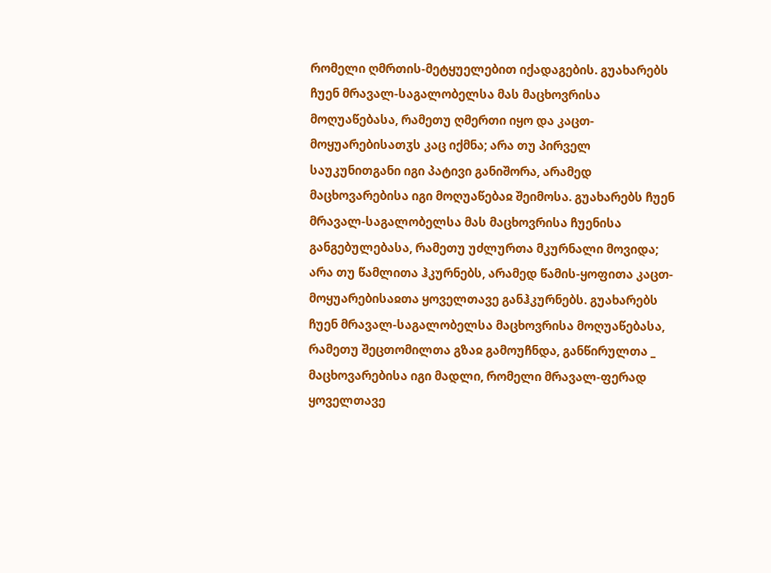რომელი ღმრთის-მეტყუელებით იქადაგების. გუახარებს ჩუენ მრავალ-საგალობელსა მას მაცხოვრისა მოღუაწებასა, რამეთუ ღმერთი იყო და კაცთ-მოყუარებისათჳს კაც იქმნა; არა თუ პირველ საუკუნითგანი იგი პატივი განიშორა, არამედ მაცხოვარებისა იგი მოღუაწებაჲ შეიმოსა. გუახარებს ჩუენ მრავალ-საგალობელსა მას მაცხოვრისა ჩუენისა განგებულებასა, რამეთუ უძლურთა მკურნალი მოვიდა; არა თუ წამლითა ჰკურნებს, არამედ წამის-ყოფითა კაცთ-მოყუარებისაჲთა ყოველთავე განჰკურნებს. გუახარებს ჩუენ მრავალ-საგალობელსა მაცხოვრისა მოღუაწებასა, რამეთუ შეცთომილთა გზაჲ გამოუჩნდა, განწირულთა _ მაცხოვარებისა იგი მადლი, რომელი მრავალ-ფერად ყოველთავე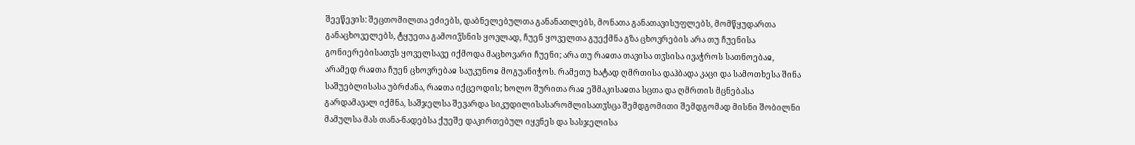შეეწევის: შეცთომილთა ეძიებს, დაბნელებულთა განანათლებს, მონათა განათავისუფლებს, მომწყუდართა განაცხოველებს, ტყუეთა გამოიჴსნის ყოვლად, ჩუენ ყოველთა გუექმნა გზა ცხოვრების არა თუ ჩუენისა გონიერებისათჳს ყოველსავე იქმოდა მაცხოვარი ჩუენი; არა თუ რაჲთა თავისა თჳსისა ივაჭროს სათნოებაჲ, არამედ რაჲთა ჩუენ ცხოვრებაჲ საუკუნოჲ მოგუანიჭოს. რამეთუ ხატად ღმრთისა დაჰბადა კაცი და სამოთხესა შინა საშუებლისასა უბრძანა, რაჲთა იქცეოდის; ხოლო შურითა რაჲ ეშმაკისაჲთა სცთა და ღმრთის მცნებასა გარდამავალ იქმნა, საშჯელსა შევარდა სიკუდილისასარომლისათჳსცა შემდგომითი შემდგომად მისნი შობილნი მამულსა მას თანა-ნადებსა ქუეშე დაკირთებულ იყვნეს და სასჯელისა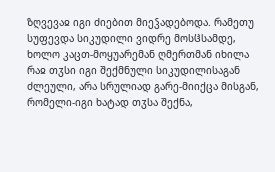ზღვევაჲ იგი ძიებით მიეჴადებოდა. რამეთუ სუფევდა სიკუდილი ვიდრე მოსჱსამდე, ხოლო კაცთ-მოყუარემან ღმერთმან იხილა რაჲ თჳსი იგი შექმნული სიკუდილისაგან ძლეული, არა სრულიად გარე-მიიქცა მისგან, რომელი-იგი ხატად თჳსა შექნა,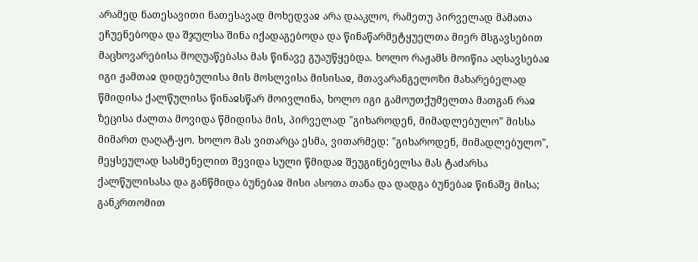არამედ ნათესავითი ნათესავად მოხედვაჲ არა დააკლო, რამეთუ პირველად მამათა ეჩუენებოდა და შჯულსა შინა იქადაგებოდა და წინაწარმეტყუელთა მიერ მსგავსებით მაცხოვარებისა მოღუაწებასა მას წინავე გუაუწყებდა. ხოლო რაჟამს მოიწია აღსავსებაჲ იგი ჟამთაჲ დიდებულისა მის მოსლვისა მისისაჲ, მთავარანგელოზი მახარებელად წმიდისა ქალწულისა წინაჲსწარ მოივლინა, ხოლო იგი გამოუთქუმელთა მათგან რაჲ ზეცისა ძალთა მოვიდა წმიდისა მის, პირველად "გიხაროდენ, მიმადლებულო" მისსა მიმართ ღაღატ-ყო. ხოლო მას ვითარცა ესმა, ვითარმედ: "გიხაროდენ, მიმადლებულო", მეყსეულად სასმენელით შევიდა სული წმიდაჲ შეუგინებელსა მას ტაძარსა ქალწულისასა და განწმიდა ბუნებაჲ მისი ასოთა თანა და დადგა ბუნებაჲ წინაშე მისა; განკრთომით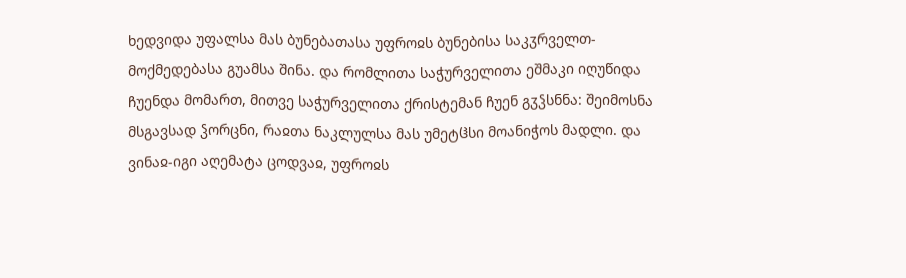ხედვიდა უფალსა მას ბუნებათასა უფროჲს ბუნებისა საკჳრველთ-მოქმედებასა გუამსა შინა. და რომლითა საჭურველითა ეშმაკი იღუწიდა ჩუენდა მომართ, მითვე საჭურველითა ქრისტემან ჩუენ გჳჴსნნა: შეიმოსნა მსგავსად ჴორცნი, რაჲთა ნაკლულსა მას უმეტჱსი მოანიჭოს მადლი. და ვინაჲ-იგი აღემატა ცოდვაჲ, უფროჲს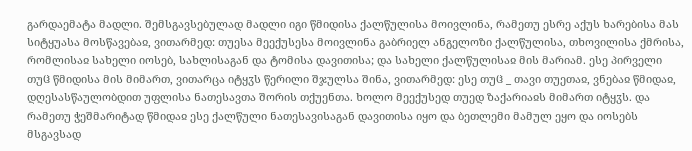გარდაემატა მადლი. შემსგავსებულად მადლი იგი წმიდისა ქალწულისა მოივლინა, რამეთუ ესრე აქუს ხარებისა მას სიტყუასა მოსწავებაჲ, ვითარმედ: თუესა მეექუსესა მოივლინა გაბრიელ ანგელოზი ქალწულისა, თხოვილისა ქმრისა, რომლისაჲ სახელი იოსებ, სახლისაგან და ტომისა დავითისა; და სახელი ქალწულისაჲ მის მარიამ. ესე პირველი თუჱ წმიდისა მის მიმართ, ვითარცა იტყჳს წერილი შჯულსა შინა, ვითარმედ: ესე თუჱ _ თავი თუეთაჲ, ვნებაჲ წმიდაჲ, დღესასწაულობდით უფლისა ნათესავთა შორის თქუენთა. ხოლო მეექუსედ თუედ ზაქარიაჲს მიმართ იტყჳს. და რამეთუ ჭეშმარიტად წმიდაჲ ესე ქალწული ნათესავისაგან დავითისა იყო და ბეთლემი მამულ ეყო და იოსებს მსგავსად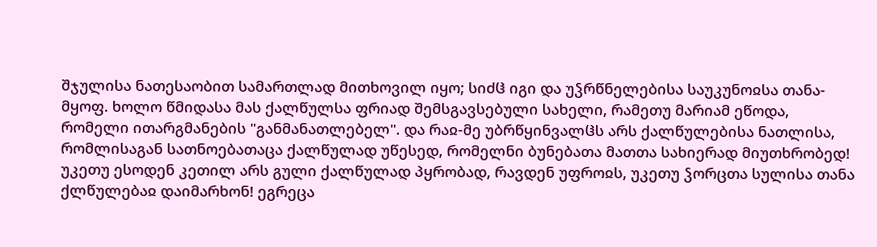შჯულისა ნათესაობით სამართლად მითხოვილ იყო; სიძჱ იგი და უჴრწნელებისა საუკუნოჲსა თანა-მყოფ. ხოლო წმიდასა მას ქალწულსა ფრიად შემსგავსებული სახელი, რამეთუ მარიამ ეწოდა, რომელი ითარგმანების "განმანათლებელ". და რაჲ-მე უბრწყინვალჱს არს ქალწულებისა ნათლისა, რომლისაგან სათნოებათაცა ქალწულად უწესედ, რომელნი ბუნებათა მათთა სახიერად მიუთხრობედ! უკეთუ ესოდენ კეთილ არს გული ქალწულად პყრობად, რავდენ უფროჲს, უკეთუ ჴორცთა სულისა თანა ქლწულებაჲ დაიმარხონ! ეგრეცა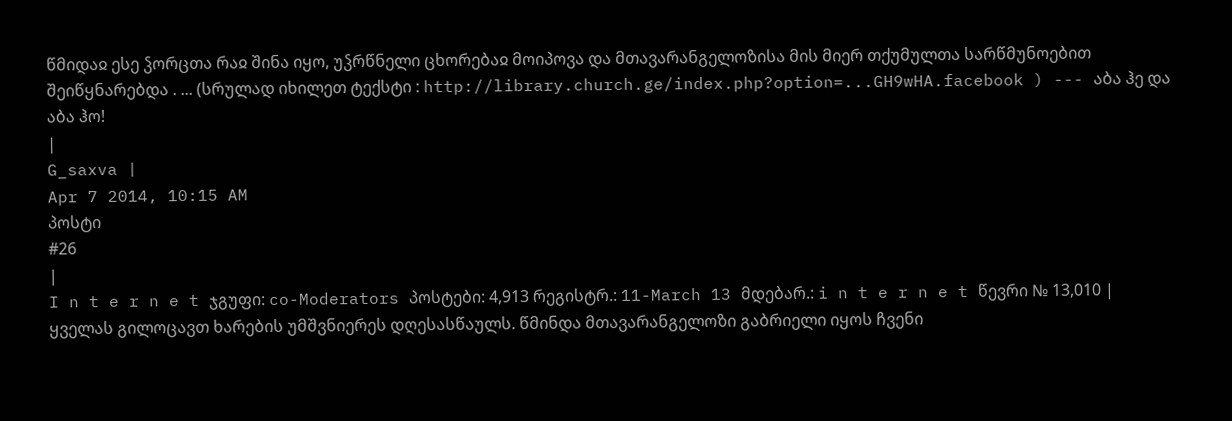წმიდაჲ ესე ჴორცთა რაჲ შინა იყო, უჴრწნელი ცხორებაჲ მოიპოვა და მთავარანგელოზისა მის მიერ თქუმულთა სარწმუნოებით შეიწყნარებდა . ... (სრულად იხილეთ ტექსტი : http://library.church.ge/index.php?option=...GH9wHA.facebook ) --- აბა ჰე და აბა ჰო!
|
G_saxva |
Apr 7 2014, 10:15 AM
პოსტი
#26
|
I n t e r n e t ჯგუფი: co-Moderators პოსტები: 4,913 რეგისტრ.: 11-March 13 მდებარ.: i n t e r n e t წევრი № 13,010 |
ყველას გილოცავთ ხარების უმშვნიერეს დღესასწაულს. წმინდა მთავარანგელოზი გაბრიელი იყოს ჩვენი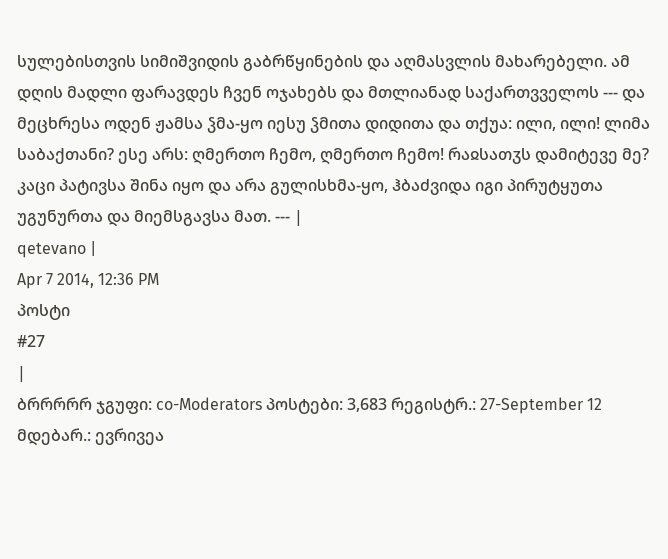სულებისთვის სიმიშვიდის გაბრწყინების და აღმასვლის მახარებელი. ამ დღის მადლი ფარავდეს ჩვენ ოჯახებს და მთლიანად საქართვველოს --- და მეცხრესა ოდენ ჟამსა ჴმა-ყო იესუ ჴმითა დიდითა და თქუა: ილი, ილი! ლიმა საბაქთანი? ესე არს: ღმერთო ჩემო, ღმერთო ჩემო! რაჲსათჳს დამიტევე მე? კაცი პატივსა შინა იყო და არა გულისხმა-ყო, ჰბაძვიდა იგი პირუტყუთა უგუნურთა და მიემსგავსა მათ. --- |
qetevano |
Apr 7 2014, 12:36 PM
პოსტი
#27
|
ბრრრრრ ჯგუფი: co-Moderators პოსტები: 3,683 რეგისტრ.: 27-September 12 მდებარ.: ევრივეა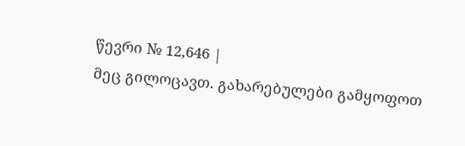წევრი № 12,646 |
მეც გილოცავთ. გახარებულები გამყოფოთ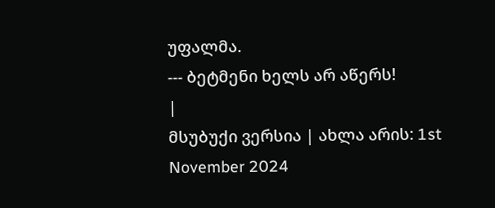უფალმა.
--- ბეტმენი ხელს არ აწერს!
|
მსუბუქი ვერსია | ახლა არის: 1st November 2024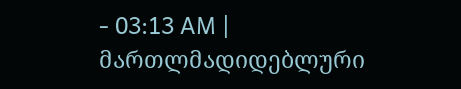- 03:13 AM |
მართლმადიდებლური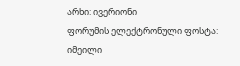არხი: ივერიონი
ფორუმის ელექტრონული ფოსტა: იმეილი